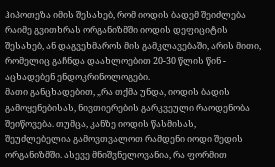ჰიპოთეზა იმის შესახებ, რომ იოდის ბადემ შეიძლება რაიმე გვითხრას ორგანიზმში იოდის დეფიციტის შესახებ, ან დაგვეხმაროს მის გამკლავებაში, არის მითი, რომელიც გაჩნდა დაახლოებით 20-30 წლის წინ - აცხადებენ ენდოკრინოლოგები.
მათი განცხადებით, „რა თქმა უნდა, იოდის ბადის გამოყენებისას, ნივთიერების გარკვეული რაოდენობა შეიწოვება. თუმცა, კანზე იოდის წასმისას, შეუძლებელია გამოვთვალოთ რამდენი იოდი შედის ორგანიზმში. ასევე მნიშვნელოვანია, რა ფორმით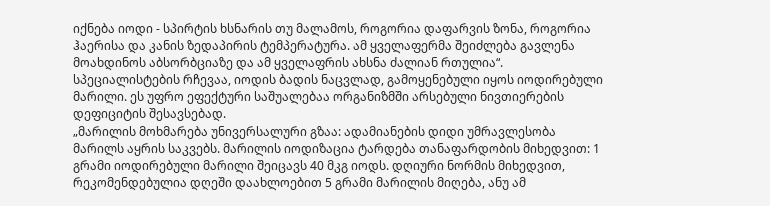იქნება იოდი - სპირტის ხსნარის თუ მალამოს, როგორია დაფარვის ზონა, როგორია ჰაერისა და კანის ზედაპირის ტემპერატურა. ამ ყველაფერმა შეიძლება გავლენა მოახდინოს აბსორბციაზე და ამ ყველაფრის ახსნა ძალიან რთულია“.
სპეციალისტების რჩევაა, იოდის ბადის ნაცვლად, გამოყენებული იყოს იოდირებული მარილი. ეს უფრო ეფექტური საშუალებაა ორგანიზმში არსებული ნივთიერების დეფიციტის შესავსებად.
„მარილის მოხმარება უნივერსალური გზაა: ადამიანების დიდი უმრავლესობა მარილს აყრის საკვებს. მარილის იოდიზაცია ტარდება თანაფარდობის მიხედვით: 1 გრამი იოდირებული მარილი შეიცავს 40 მკგ იოდს. დღიური ნორმის მიხედვით, რეკომენდებულია დღეში დაახლოებით 5 გრამი მარილის მიღება, ანუ ამ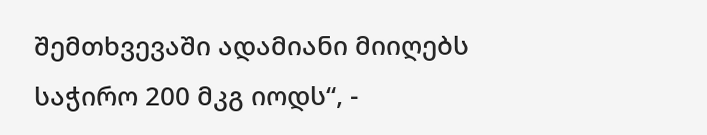შემთხვევაში ადამიანი მიიღებს საჭირო 200 მკგ იოდს“, -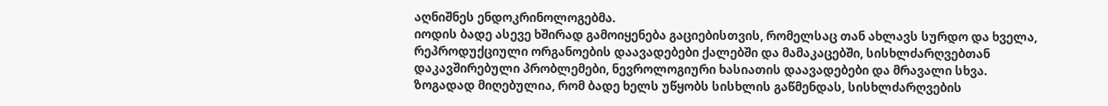აღნიშნეს ენდოკრინოლოგებმა.
იოდის ბადე ასევე ხშირად გამოიყენება გაციებისთვის, რომელსაც თან ახლავს სურდო და ხველა, რეპროდუქციული ორგანოების დაავადებები ქალებში და მამაკაცებში, სისხლძარღვებთან დაკავშირებული პრობლემები, ნევროლოგიური ხასიათის დაავადებები და მრავალი სხვა.
ზოგადად მიღებულია, რომ ბადე ხელს უწყობს სისხლის გაწმენდას, სისხლძარღვების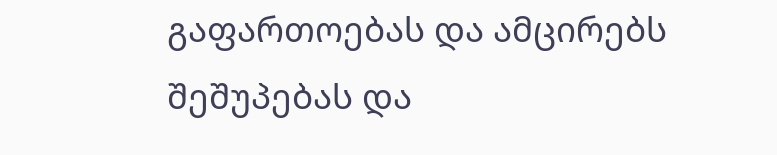გაფართოებას და ამცირებს შეშუპებას და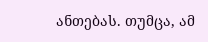ანთებას. თუმცა, ამ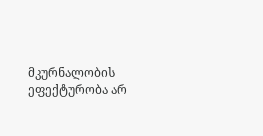მკურნალობის ეფექტურობა არ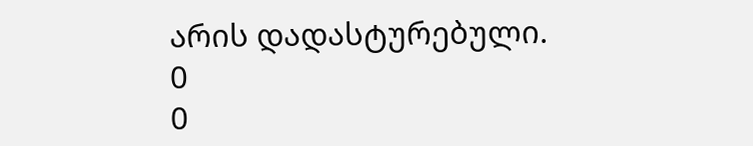არის დადასტურებული.
0
0